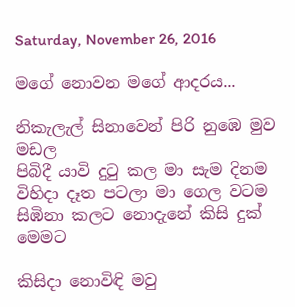Saturday, November 26, 2016

මගේ නොවන මගේ ආදරය...

නිකැලැල් සිනාවෙන් පිරි නුඹෙ මුව මඩල
පිබිදී යාවි දුටු කල මා සැම දිනම
විහිදා දෑත පටලා මා ගෙල වටම
සිඹිනා කලට නොදැනේ කිසි දුක් මෙමට

කිසිදා නොවිඳි මවු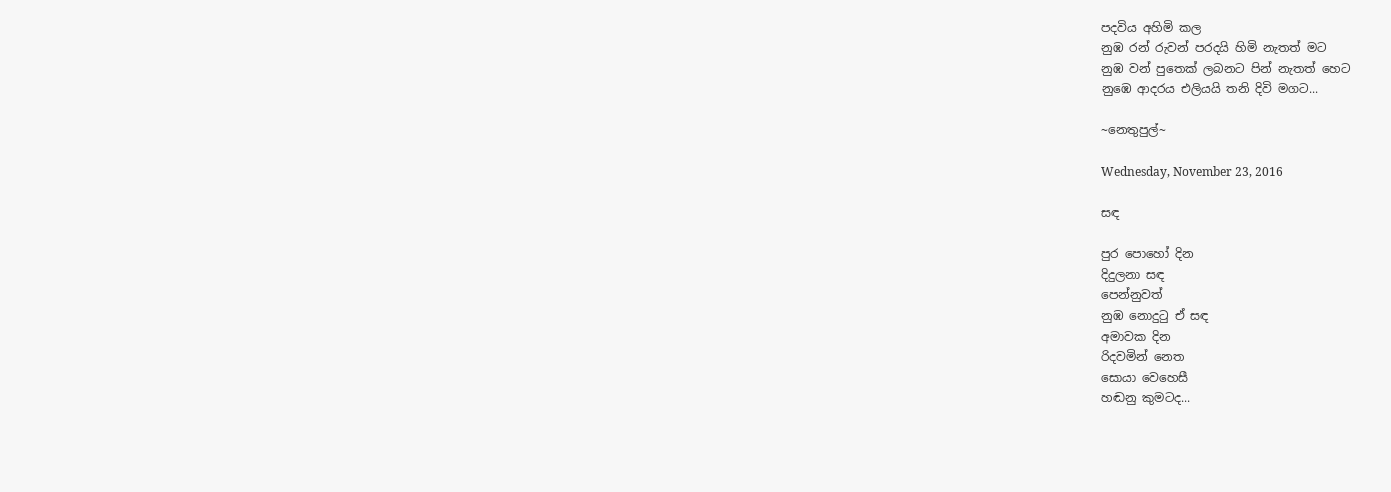පදවිය අහිමි කල
නුඹ රන් රුවන් පරදයි හිමි නැතත් මට
නුඹ වන් පුතෙක් ලබනට පින් නැතත් හෙට
නුඹෙ ආදරය එලියයි තනි දිවි මගට...

~නෙතුපුල්~

Wednesday, November 23, 2016

සඳ

පුර පොහෝ දින
දිදුලනා සඳ
පෙන්නුවත්
නුඹ නොදුටු ඒ සඳ
අමාවක දින
රිදවමින් නෙත
සොයා වෙහෙසී
හඬනු කුමටද...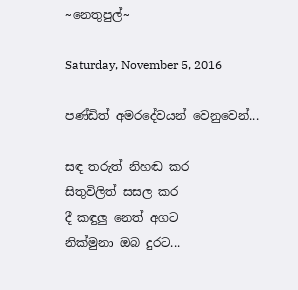~නෙතුපුල්~

Saturday, November 5, 2016

පණ්ඩිත් අමරදේවයන් වෙනුවෙන්...

සඳ තරුත් නිහඬ කර
සිතුවිලිත් සසල කර
දී කඳුලු නෙත් අගට
නික්මුනා ඔබ දුරට...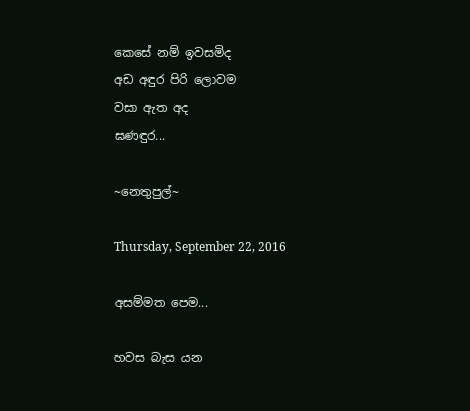කෙසේ නම් ඉවසමිද
අඩ අඳුර පිරි ලොවම
වසා ඇත අද
ඝණඳුර...

~නෙතුපුල්~

Thursday, September 22, 2016

අසම්මත පෙම...

හවස බැස යන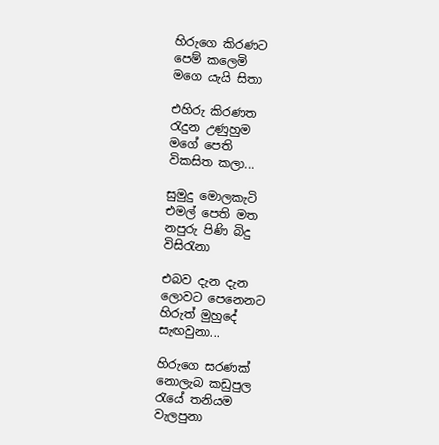හිරුගෙ කිරණට
පෙම් කලෙමි
මගෙ යැයි සිතා

එහිරු කිරණත
රැදුන උණුහුම
මගේ පෙති
විකසිත කලා...

සුමුදු මොලකැටි
එමල් පෙති මත
නපුරු පිණි බිදු
විසිරැනා

එබව දැන දැන
ලොවට පෙනෙනට
හිරුත් මුහුදේ
සැඟවුනා...

හිරුගෙ සරණක්
නොලැබ කඩුපුල
රැයේ තනියම
වැලපුනා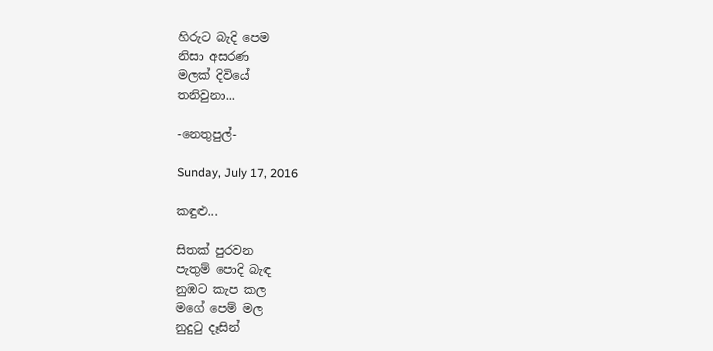හිරුට බැදි පෙම
නිසා අසරණ
මලක් දිවියේ
තනිවුනා...

-නෙතුපුල්-

Sunday, July 17, 2016

කඳුළු...

සිතක් පුරවන
පැතුම් පොදි බැඳ
නුඹට කැප කල
මගේ පෙම් මල
නුදුටු දෑසින්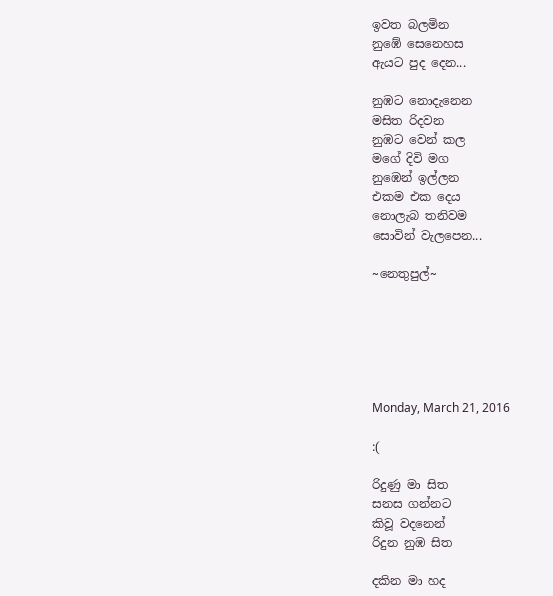ඉවත බලමින
නුඹේ සෙනෙහස
ඇයට පුද දෙන...

නුඹට නොදැනෙන
මසිත රිදවන
නුඹට වෙන් කල
මගේ දිවි මග
නුඹෙන් ඉල්ලන
එකම එක දෙය
නොලැබ තනිවම
සොවින් වැලපෙන...

~නෙතුපුල්~






Monday, March 21, 2016

:(

රිදුණු මා සිත
සනස ගන්නට
කිවූ වදනෙන්
රිදුන නුඹ සිත

දකින මා හද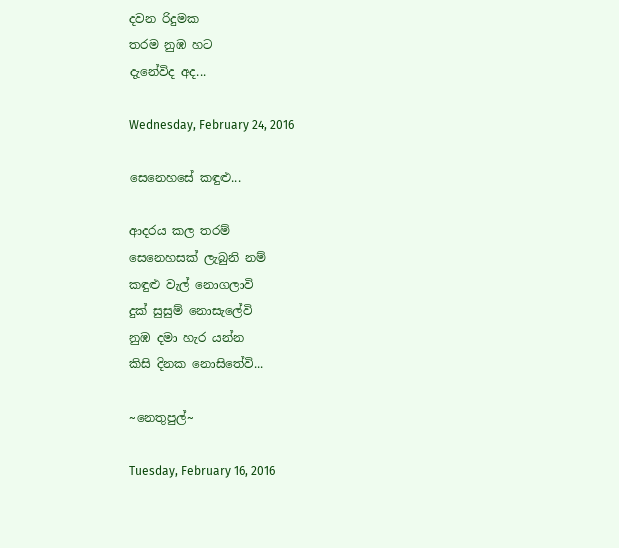දවන රිදුමක
තරම නුඹ හට
දැනේවිද අද...

Wednesday, February 24, 2016

සෙනෙහසේ කඳුළු...

ආදරය කල තරම්
සෙනෙහසක් ලැබුනි නම්
කඳුළු වැල් නොගලාවි
දුක් සුසුම් නොසැලේවි
නුඹ දමා හැර යන්න
කිසි දිනක නොසිතේවි...

~නෙතුපුල්~

Tuesday, February 16, 2016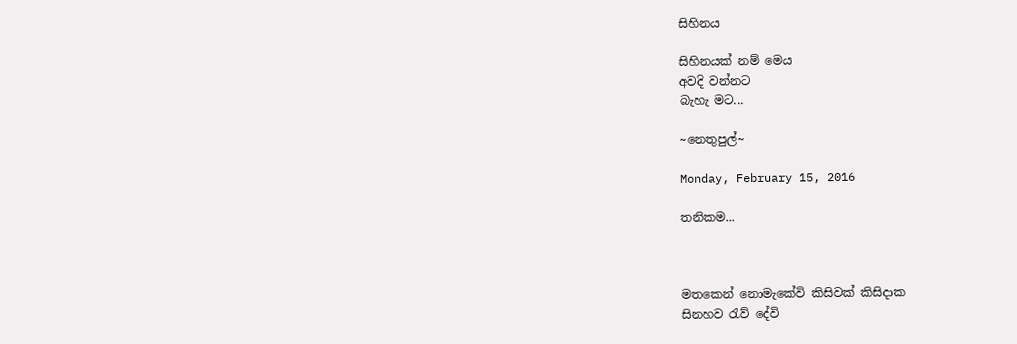සිහිනය

සිහිනයක් නම් මෙය
අවදි වන්නට
බැහැ මට...

~නෙතුපුල්~

Monday, February 15, 2016

තනිකම...



මතකෙන් නොමැකේවි කිසිවක් කිසිදාක
සිනහව රැව් දේවි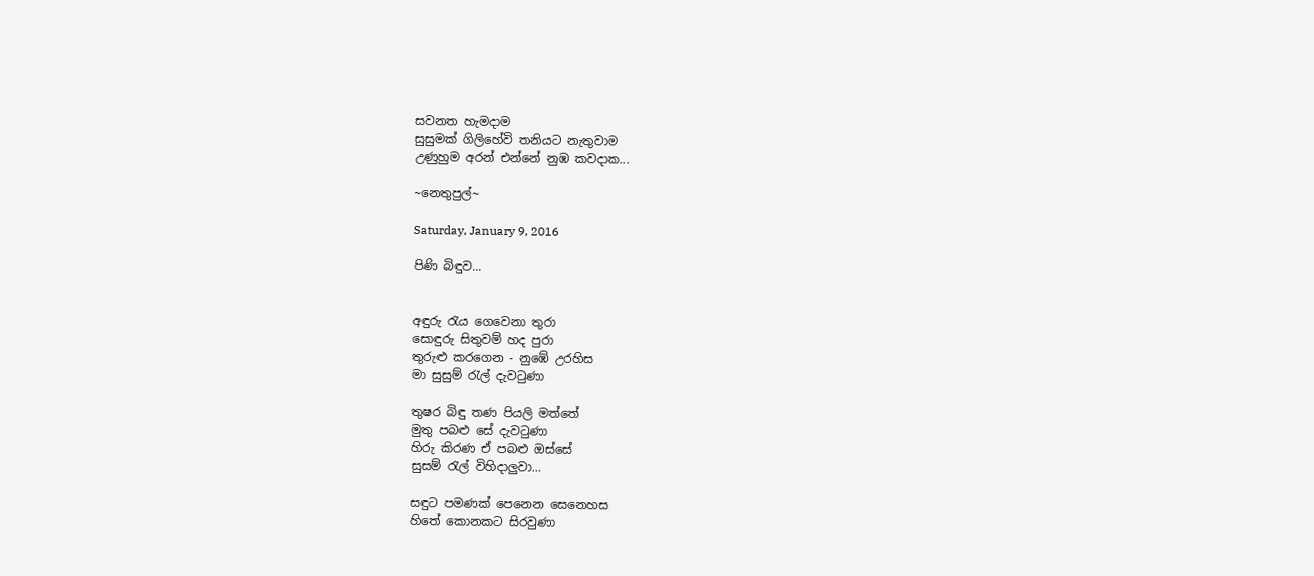සවනත හැමදාම
සුසුමක් ගිලිහේවි තනියට නැතුවාම
උණුහුම අරන් එන්නේ නුඹ කවදාක...

~නෙතුපුල්~

Saturday, January 9, 2016

පිණි බිඳුව...


අඳුරු රැය ගෙවෙනා තුරා
සොඳුරු සිතුවම් හද පුරා
තුරුළු කරගෙන - නුඹේ උරහිස
මා සුසුම් රැල් දැවටුණා

තුෂර බිඳු තණ පියලි මත්තේ
මුතු පබළු සේ දැවටුණා
හිරු කිරණ ඒ පබළු ඔස්සේ
සුසම් රැල් විහිදාලුවා...

සඳුට පමණක් පෙනෙන සෙනෙහස
හිතේ කොනකට සිරවුණා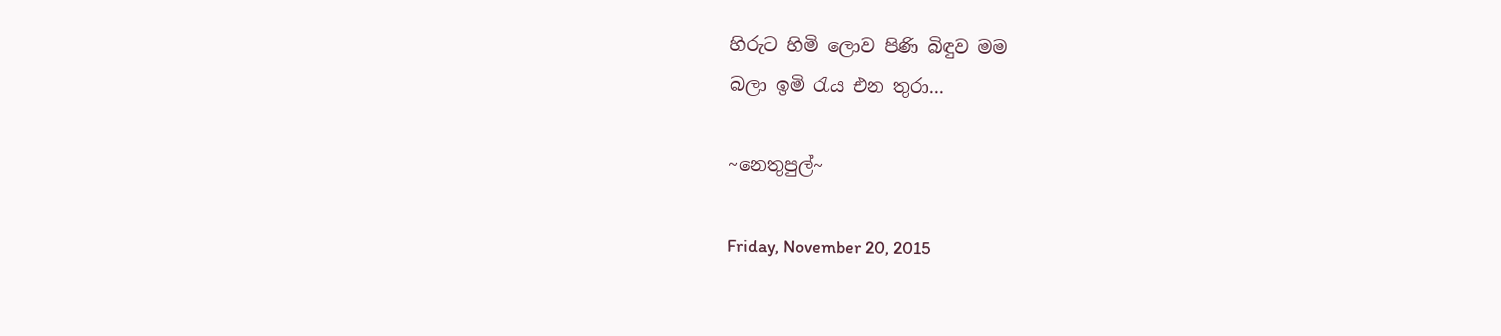හිරුට හිමි ලොව පිණි බිඳුව මම
බලා ඉමි රැය එන තුරා...

~නෙතුපුල්~

Friday, November 20, 2015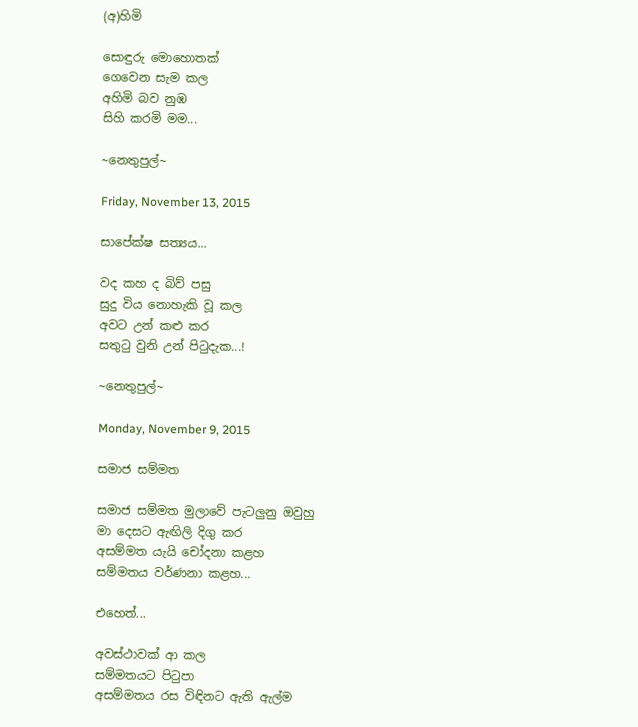(අ)හිමි

සොඳුරු මොහොතක්
ගෙවෙන සැම කල
අහිමි බව නුඹ
සිහි කරමි මම...

~නෙතුපුල්~

Friday, November 13, 2015

සාපේක්ෂ සත්‍යය...

වද කහ ද බිව් පසු
සුදු විය නොහැකි වූ කල
අවට උන් කළු කර
සතුටු වුනි උන් පිටුදැක...!

~නෙතුපුල්~

Monday, November 9, 2015

සමාජ සම්මත

සමාජ සම්මත මුලාවේ පැටලුනු ඔවුහු
මා දෙසට ඇඟිලි දිගු කර
අසම්මත යැයි චෝදනා කළහ
සම්මතය වර්ණනා කළහ...

එහෙත්...

අවස්ථාවක් ආ කල
සම්මතයට පිටුපා
අසම්මතය රස විඳිනට ඇති ඇල්ම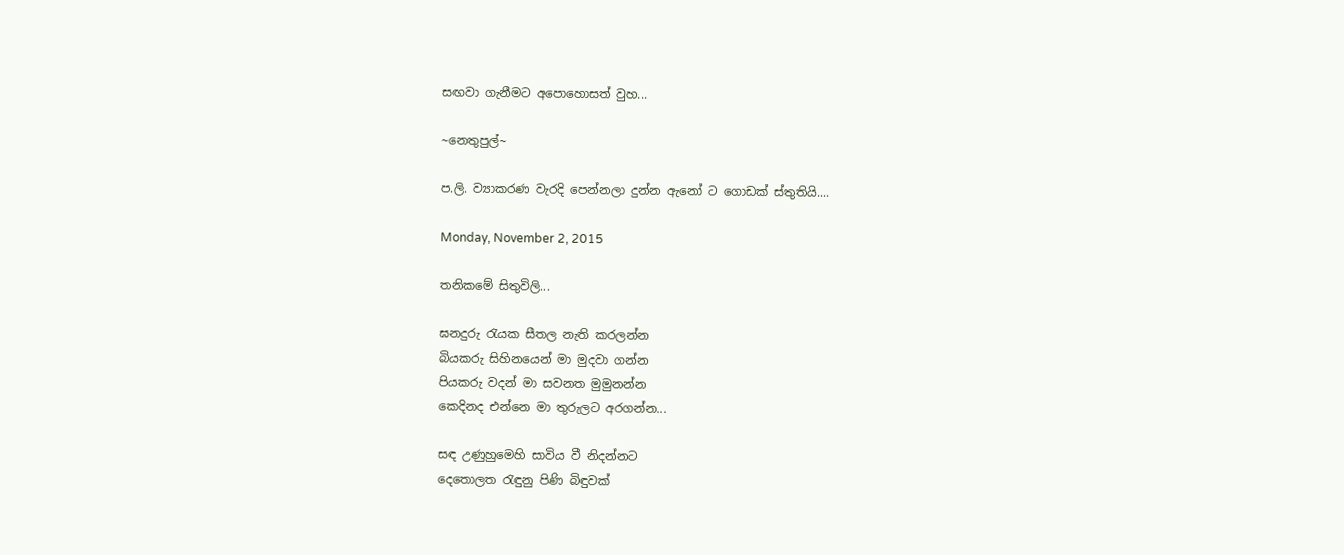සඟවා ගැනීමට අපොහොසත් වුහ...

~නෙතුපුල්~

ප.ලි. ව්‍යාකරණ වැරදි පෙන්නලා දුන්න ඇනෝ ට ගොඩක් ස්තුතියි....

Monday, November 2, 2015

තනිකමේ සිතුවිලි...

ඝනදුරු රැයක සීතල නැති කරලන්න
බියකරු සිහිනයෙන් මා මුදවා ගන්න
පියකරු වදන් මා සවනත මුමුනන්න
කෙදිනද එන්නෙ මා තුරුලට අරගන්න...

සඳ උණුහුමෙහි සාවිය වී නිදන්නට
දෙතොලත රැඳුනු පිණි බිඳුවක්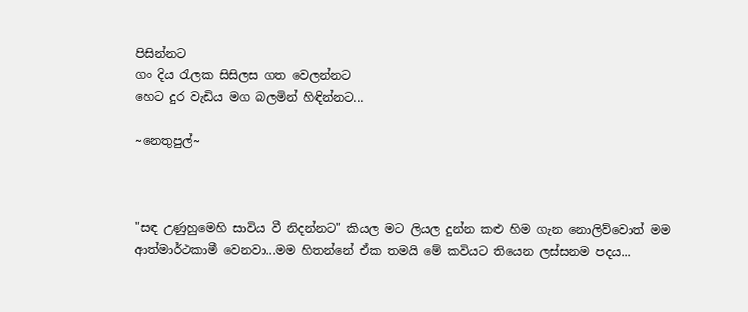පිසින්නට
ගං දිය රැලක සිසිලස ගත වෙලන්නට
හෙට දුර වැඩිය මග බලමින් හිඳින්නට...

~නෙතුපුල්~



"සඳ උණුහුමෙහි සාවිය වී නිදන්නට" කියල මට ලියල දුන්න කළු හිම ගැන නොලිව්වොත් මම ආත්මාර්ථකාමී වෙනවා...මම හිතන්නේ ඒක තමයි මේ කවියට තියෙන ලස්සනම පදය...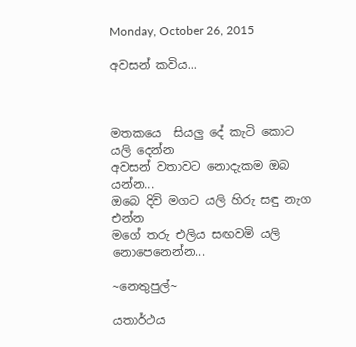Monday, October 26, 2015

අවසන් කවිය...



මතකයෙ  සියලු දේ කැටි කොට යලි දෙන්න
අවසන් වතාවට නොදැකම ඔබ යන්න...
ඔබෙ දිවි මගට යලි හිරු සඳු නැග එන්න
මගේ තරු එලිය සඟවමි යලි නොපෙනෙන්න...

~නෙතුපුල්~

යතාර්ථය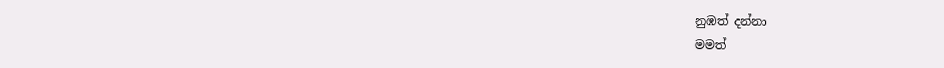නුඹත් දන්නා
මමත්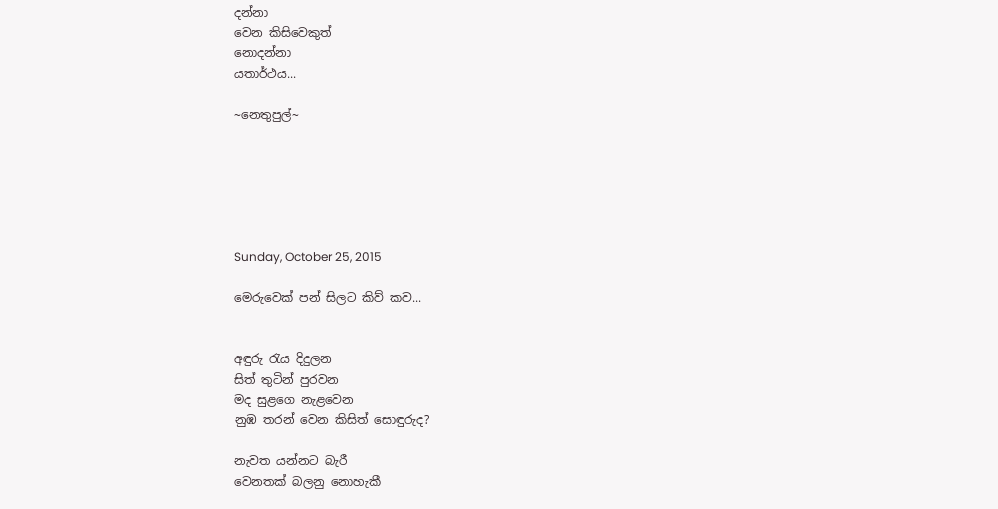දන්නා
වෙන කිසිවෙකුත්
නොදන්නා
යතාර්ථය...

~නෙතුපුල්~






Sunday, October 25, 2015

මෙරුවෙක් පන් සිලට කිව් කව...


අඳුරු රැය දිදුලන
සිත් තුටින් පුරවන
මද සුළගෙ නැළවෙන
නුඹ තරන් වෙන කිසිත් සොඳුරුද?

නැවත යන්නට බැරී
වෙනතක් බලනු නොහැකී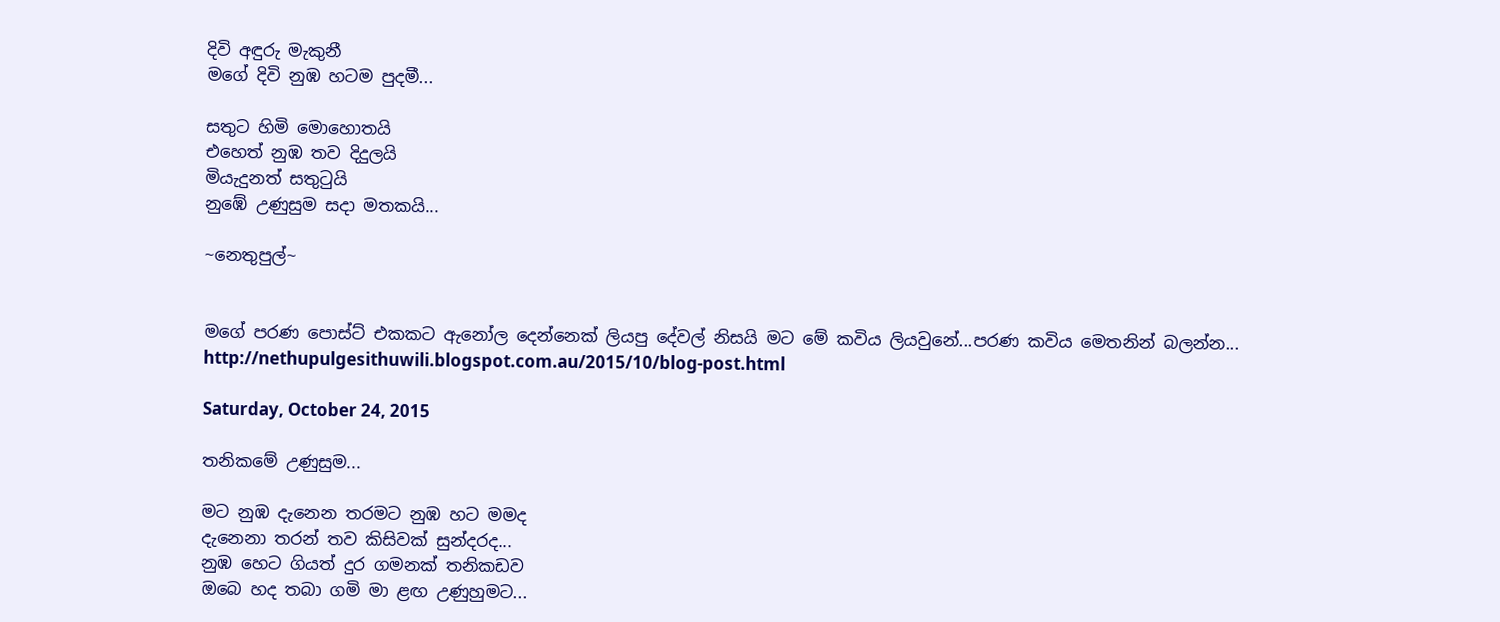දිවි අඳුරු මැකුනී
මගේ දිවි නුඹ හටම පුදමී...

සතුට හිමි මොහොතයි
එහෙත් නුඹ තව දිදුලයි
මියැදුනත් සතුටුයි
නුඹේ උණුසුම සදා මතකයි...

~නෙතුපුල්~


මගේ පරණ පොස්ට් එකකට ඇනෝල දෙන්නෙක් ලියපු දේවල් නිසයි මට මේ කවිය ලියවුනේ...පරණ කවිය මෙතනින් බලන්න...
http://nethupulgesithuwili.blogspot.com.au/2015/10/blog-post.html

Saturday, October 24, 2015

තනිකමේ උණුසුම...

මට නුඹ දැනෙන තරමට නුඹ හට මමද
දැනෙනා තරන් තව කිසිවක් සුන්දරද...
නුඹ හෙට ගියත් දුර ගමනක් තනිකඩව
ඔබෙ හද තබා ගමි මා ළඟ උණුහුමට...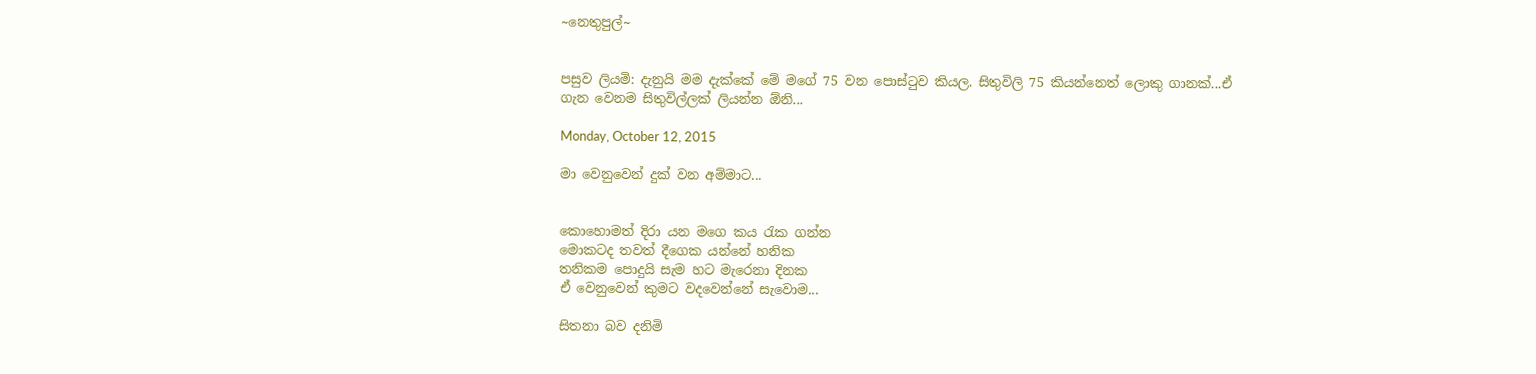~නෙතුපුල්~


පසුව ලියමි: දැනුයි මම දැක්කේ මේ මගේ 75 වන පොස්ටුව කියල. සිතුවිලි 75 කියන්නෙත් ලොකු ගානක්...ඒ ගැන වෙනම සිතුවිල්ලක් ලියන්න ඕනි...

Monday, October 12, 2015

මා වෙනුවෙන් දුක් වන අම්මාට...


කොහොමත් දිරා යන මගෙ කය රැක ගන්න
මොකටද තවත් දීගෙක යන්නේ හනික
තනිකම පොදුයි සැම හට මැරෙනා දිනක
ඒ වෙනුවෙන් කුමට වදවෙන්නේ සැවොම...

සිතනා බව දනිමි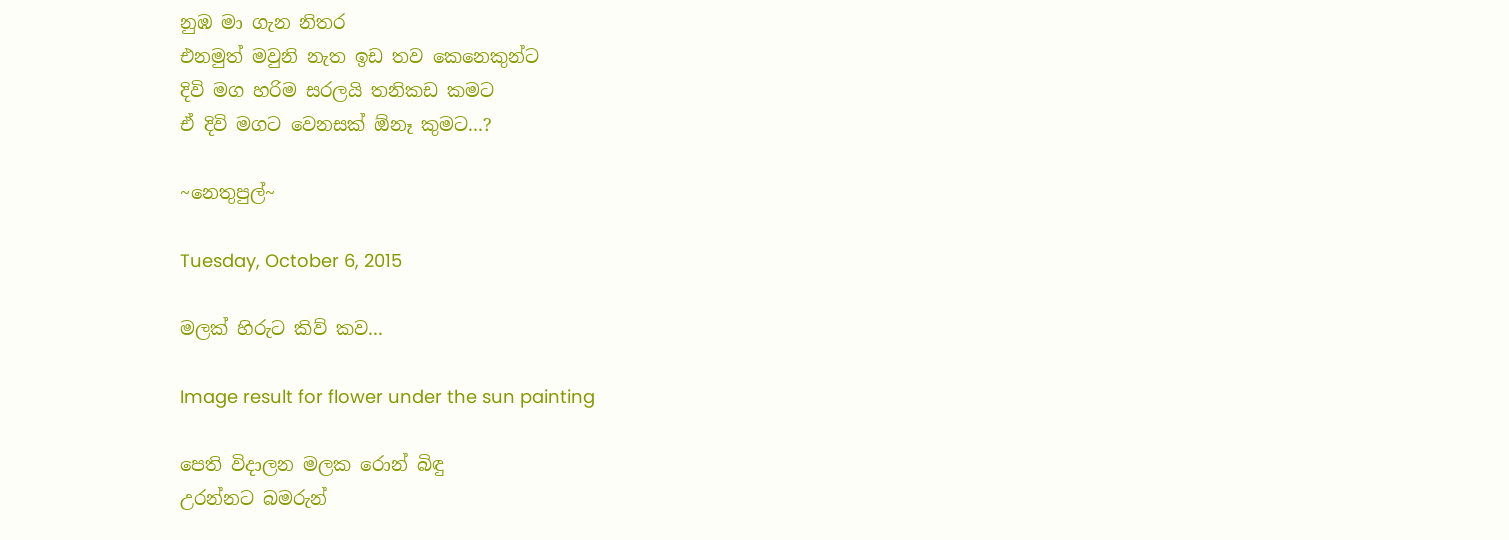නුඹ මා ගැන නිතර
එනමුත් මවුනි නැත ඉඩ තව කෙනෙකුන්ට
දිවි මග හරිම සරලයි තනිකඩ කමට
ඒ දිවි මගට වෙනසක් ඕනෑ කුමට...?

~නෙතුපුල්~

Tuesday, October 6, 2015

මලක් හිරුට කිව් කව...

Image result for flower under the sun painting

පෙති විදාලන මලක රොන් බිඳු
උරන්නට බමරුන්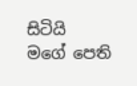සිටියි
මගේ පෙති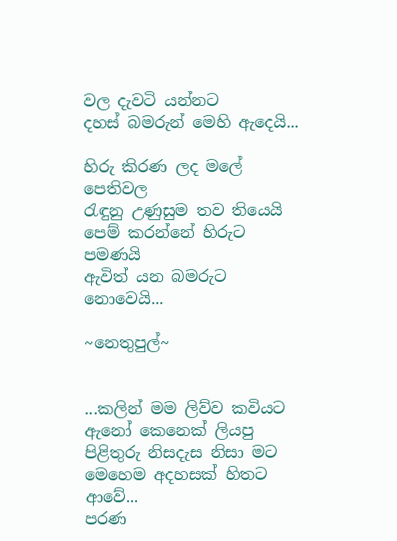වල දැවටි යන්නට
දහස් බමරුන් මෙහි ඇදෙයි...

හිරු කිරණ ලද මලේ පෙතිවල
රැඳුනු උණුසුම තව තියෙයි
පෙම් කරන්නේ හිරුට පමණයි
ඇවිත් යන බමරුට නොවෙයි...

~නෙතුපුල්~


...කලින් මම ලිව්ව කවියට ඇනෝ කෙනෙක් ලියපු පිළිතුරු නිසදැස නිසා මට මෙහෙම අදහසක් හිතට ආවේ...
පරණ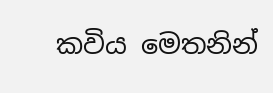කවිය මෙතනින්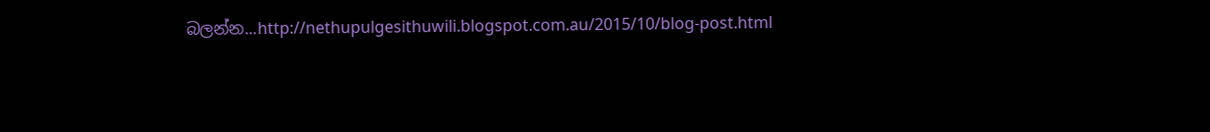බලන්න...http://nethupulgesithuwili.blogspot.com.au/2015/10/blog-post.html